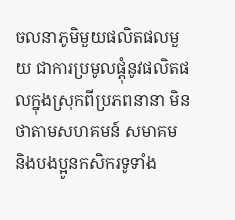ចលនាភូមិមួយផលិតផលមួយ ជាការប្រមូលផ្ដុំនូវផលិតផលក្នុងស្រុកពីប្រភពនានា មិនថាតាមសហគមន៍ សមាគម និងបងប្អូនកសិករទូទាំង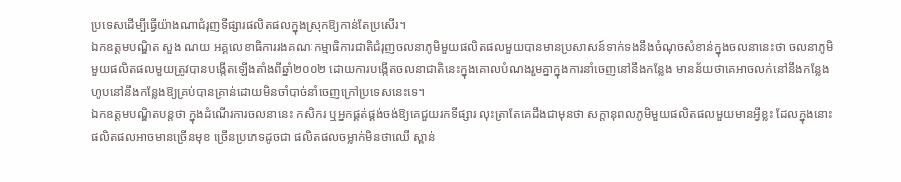ប្រទេសដើម្បីធ្វើយ៉ាងណាជំរុញទីផ្សារផលិតផលក្នុងស្រុកឱ្យកាន់តែប្រសើរ។
ឯកឧត្ដមបណ្ឌិត សួង ណយ អគ្គលេខាធិការរងគណៈកម្មាធិការជាតិជំរុញចលនាភូមិមួយផលិតផលមួយបានមានប្រសាសន៍ទាក់ទងនឹងចំណុចសំខាន់ក្នុងចលនានេះថា ចលនាភូមិមួយផលិតផលមួយត្រូវបានបង្កើតឡើងតាំងពីឆ្នាំ២០០២ ដោយការបង្កើតចលនាជាតិនេះក្នុងគោលបំណងរួមគ្នាក្នុងការនាំចេញនៅនឹងកន្លែង មានន័យថាគេអាចលក់នៅនឹងកន្លែង ហូបនៅនឹងកន្លែងឱ្យគ្រប់បានគ្រាន់ដោយមិនចាំបាច់នាំចេញក្រៅប្រទេសនេះទេ។
ឯកឧត្ដមបណ្ឌិតបន្តថា ក្នុងដំណើរការចលនានេះ កសិករ ឬអ្នកផ្គត់ផ្គង់ចង់ឱ្យគេជួយរកទីផ្សារ លុះត្រាតែគេដឹងជាមុនថា សក្ដានុពលភូមិមួយផលិតផលមួយមានអ្វីខ្លះ ដែលក្នុងនោះ ផលិតផលអាចមានច្រើនមុខ ច្រើនប្រភេទដូចជា ផលិតផលចម្លាក់មិនថាឈើ ស្ពាន់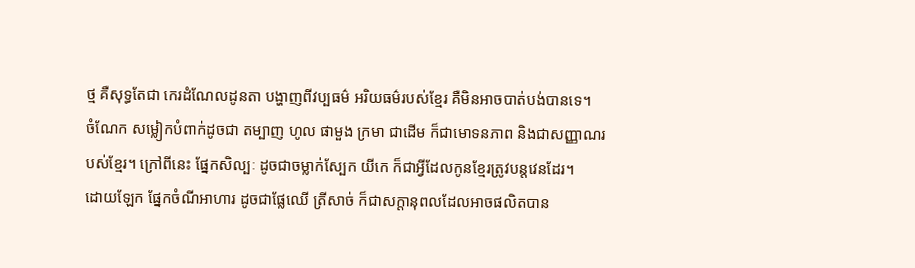ថ្ម គឺសុទ្ធតែជា កេរដំណែលដូនតា បង្ហាញពីវប្បធម៌ អរិយធម៌របស់ខ្មែរ គឺមិនអាចបាត់បង់បានទេ។
ចំណែក សម្លៀកបំពាក់ដូចជា តម្បាញ ហូល ផាមួង ក្រមា ជាដើម ក៏ជាមោទនភាព និងជាសញ្ញាណរបស់ខ្មែរ។ ក្រៅពីនេះ ផ្នែកសិល្បៈ ដូចជាចម្លាក់ស្បែក យីកេ ក៏ជាអ្វីដែលកូនខ្មែរត្រូវបន្តវេនដែរ។
ដោយឡែក ផ្នែកចំណីអាហារ ដូចជាផ្លែឈើ ត្រីសាច់ ក៏ជាសក្ដានុពលដែលអាចផលិតបាន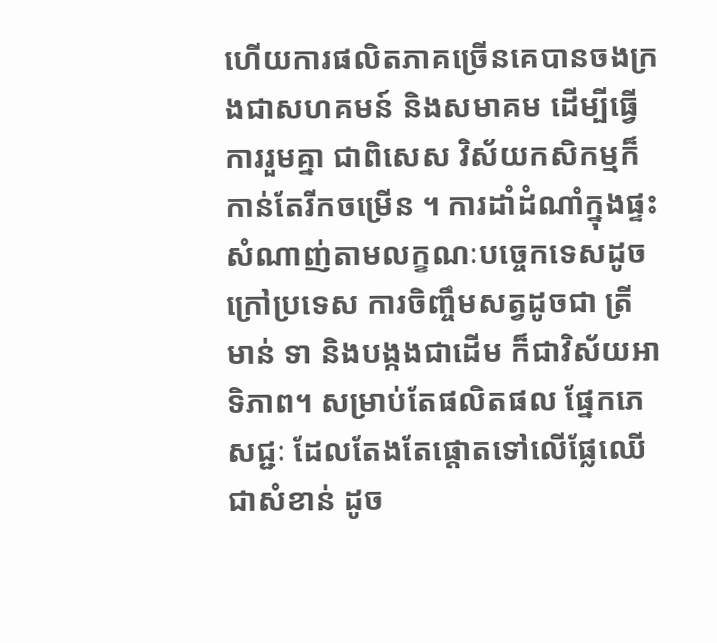ហើយការផលិតភាគច្រើនគេបានចងក្រងជាសហគមន៍ និងសមាគម ដើម្បីធ្វើការរួមគ្នា ជាពិសេស វិស័យកសិកម្មក៏កាន់តែរីកចម្រើន ។ ការដាំដំណាំក្នុងផ្ទះសំណាញ់តាមលក្ខណៈបច្ចេកទេសដូចក្រៅប្រទេស ការចិញ្ចឹមសត្វដូចជា ត្រី មាន់ ទា និងបង្កងជាដើម ក៏ជាវិស័យអាទិភាព។ សម្រាប់តែផលិតផល ផ្នែកភេសជ្ជៈ ដែលតែងតែផ្តោតទៅលើផ្លែឈើជាសំខាន់ ដូច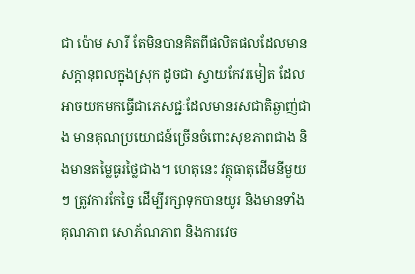ជា ប៉ោម សារី តែមិនបានគិតពីផលិតផលដែលមានសក្ដានុពលក្នុងស្រុក ដូចជា ស្វាយកែវរមៀត ដែលអាចយកមកធ្វើជាភេសជ្ជៈដែលមានរសជាតិឆ្ងាញ់ជាង មានគុណប្រយោជន៍ច្រើនចំពោះសុខភាពជាង និងមានតម្លៃធូរថ្លៃជាង។ ហេតុនេះ វត្ថុធាតុដើមនីមួយៗ ត្រូវការកែច្នៃ ដើម្បីរក្សាទុកបានយូរ និងមានទាំងគុណភាព សោភ័ណភាព និងការវេច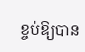ខ្ចប់ឱ្យបាន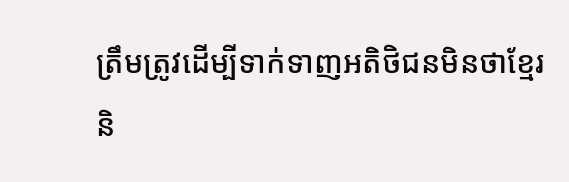ត្រឹមត្រូវដើម្បីទាក់ទាញអតិថិជនមិនថាខ្មែរ និ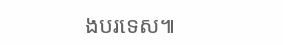ងបរទេស៕